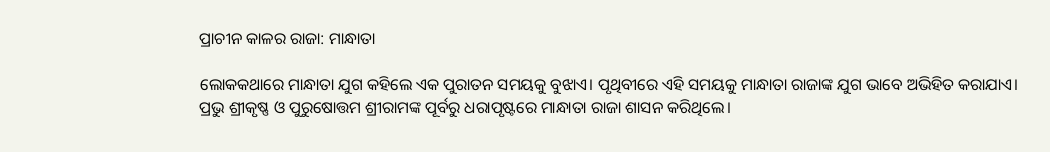ପ୍ରାଚୀନ କାଳର ରାଜା: ମାନ୍ଧାତା

ଲୋକକଥାରେ ମାନ୍ଧାତା ଯୁଗ କହିଲେ ଏକ ପୁରାତନ ସମୟକୁ ବୁଝାଏ। ପୃଥିବୀରେ ଏହି ସମୟକୁ ମାନ୍ଧାତା ରାଜାଙ୍କ ଯୁଗ ଭାବେ ଅଭିହିତ କରାଯାଏ। ପ୍ରଭୁ ଶ୍ରୀକୃଷ୍ଣ ଓ ପୁରୁଷୋତ୍ତମ ଶ୍ରୀରାମଙ୍କ ପୂର୍ବରୁ ଧରାପୃଷ୍ଟରେ ମାନ୍ଧାତା ରାଜା ଶାସନ କରିଥିଲେ।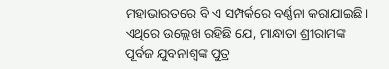ମହାଭାରତରେ ବି ଏ ସମ୍ପର୍କରେ ବର୍ଣ୍ଣନା କରାଯାଇଛି। ଏଥିରେ ଉଲ୍ଲେଖ ରହିଛି ଯେ, ମାନ୍ଧାତା ଶ୍ରୀରାମଙ୍କ ପୂର୍ବଜ ଯୁବନାଶ୍ୱଙ୍କ ପୁତ୍ର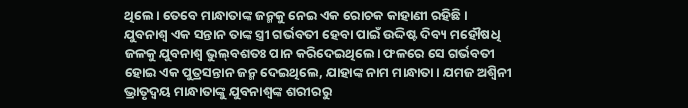ଥିଲେ। ତେବେ ମାନ୍ଧାତାଙ୍କ ଜନ୍ମକୁ ନେଇ ଏକ ରୋଚକ କାହାଣୀ ରହିଛି। ଯୁବନାଶ୍ୱ ଏକ ସନ୍ତାନ ତାଙ୍କ ସ୍ତ୍ରୀ ଗର୍ଭବତୀ ହେବା ପାଇଁ ଉଦ୍ଦିଷ୍ଟ ଦିବ୍ୟ ମହୌଷଧି ଜଳକୁ ଯୁବନାଶ୍ୱ ଭୁଲ୍‌ବଶତଃ ପାନ କରିଦେଇଥିଲେ। ଫଳରେ ସେ ଗର୍ଭବତୀ ହୋଇ ଏକ ପୁତ୍ରସନ୍ତାନ ଜନ୍ମ ଦେଇଥିଲେ, ଯାହାଙ୍କ ନାମ ମାନ୍ଧାତା। ଯମଜ ଅଶ୍ୱିନୀ ଭ୍ରାତୃଦ୍ୱୟ ମାନ୍ଧାତାଙ୍କୁ ଯୁବନାଶ୍ୱଙ୍କ ଶରୀରରୁ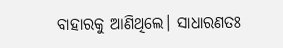ବାହାରକୁ ଆଣିଥିଲେ। ସାଧାରଣତଃ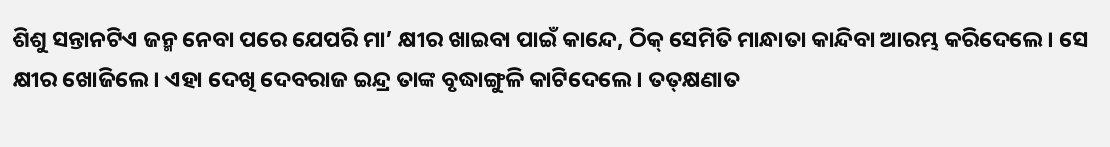ଶିଶୁ ସନ୍ତାନଟିଏ ଜନ୍ମ ନେବା ପରେ ଯେପରି ମା’ କ୍ଷୀର ଖାଇବା ପାଇଁ କାନ୍ଦେ, ଠିକ୍‌ ସେମିତି ମାନ୍ଧାତା କାନ୍ଦିବା ଆରମ୍ଭ କରିଦେଲେ। ସେ କ୍ଷୀର ଖୋଜିଲେ। ଏହା ଦେଖି ଦେବରାଜ ଇନ୍ଦ୍ର ତାଙ୍କ ବୃଦ୍ଧାଙ୍ଗୁଳି କାଟିଦେଲେ। ତତ୍‌କ୍ଷଣାତ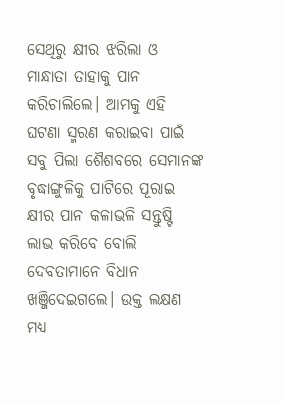ସେଥିରୁ କ୍ଷୀର ଝରିଲା ଓ ମାନ୍ଧାତା ତାହାକୁ ପାନ କରିଚାଲିଲେ। ଆମକୁ ଏହି ଘଟଣା ସ୍ମରଣ କରାଇବା ପାଇଁ ସବୁ ପିଲା ଶୈଶବରେ ସେମାନଙ୍କ ବୃଦ୍ଧାଙ୍ଗୁଳିକୁ ପାଟିରେ ପୂରାଇ କ୍ଷୀର ପାନ କଳାଭଳି ସନ୍ତୁଷ୍ଟି ଲାଭ କରିବେ ବୋଲି ଦେବତାମାନେ ବିଧାନ ଖଞ୍ଜିଦେଇଗଲେ। ଉକ୍ତ ଲକ୍ଷଣ ମଧ୍ୟ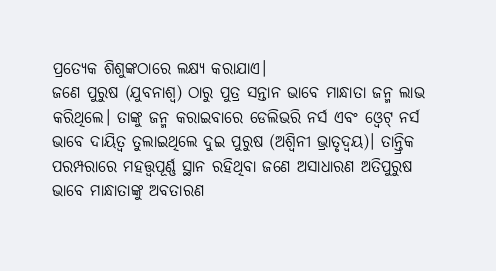ପ୍ରତ୍ୟେକ ଶିଶୁଙ୍କଠାରେ ଲକ୍ଷ୍ୟ କରାଯାଏ।
ଜଣେ ପୁରୁଷ (ଯୁବନାଶ୍ୱ) ଠାରୁ ପୁତ୍ର ସନ୍ତାନ ଭାବେ ମାନ୍ଧାତା ଜନ୍ମ ଲାଭ କରିଥିଲେ। ତାଙ୍କୁ ଜନ୍ମ କରାଇବାରେ ଡେଲିଭରି ନର୍ସ ଏବଂ ଓ୍ବେଟ୍‌ ନର୍ସ ଭାବେ ଦାୟିତ୍ୱ ତୁଲାଇଥିଲେ ଦୁଇ ପୁରୁଷ (ଅଶ୍ୱିନୀ ଭ୍ରାତୃଦ୍ୱୟ)। ତାନ୍ତ୍ରିକ ପରମ୍ପରାରେ ମହତ୍ତ୍ୱପୂର୍ଣ୍ଣ ସ୍ଥାନ ରହିଥିବା ଜଣେ ଅସାଧାରଣ ଅତିପୁରୁଷ ଭାବେ ମାନ୍ଧାତାଙ୍କୁ ଅବତାରଣ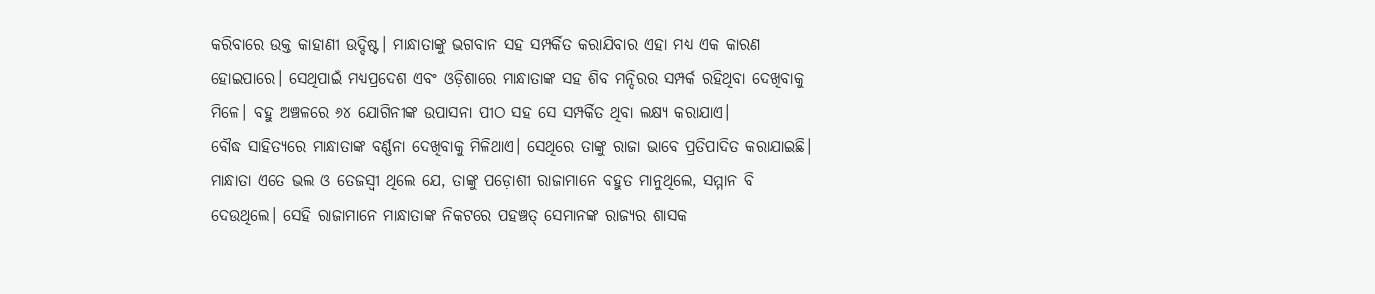କରିବାରେ ଉକ୍ତ କାହାଣୀ ଉଦ୍ଦିଷ୍ଟ। ମାନ୍ଧାତାଙ୍କୁ ଭଗବାନ ସହ ସମ୍ପର୍କିତ କରାଯିବାର ଏହା ମଧ୍ୟ ଏକ କାରଣ ହୋଇପାରେ। ସେଥିପାଇଁ ମଧ୍ୟପ୍ରଦେଶ ଏବଂ ଓଡ଼ିଶାରେ ମାନ୍ଧାତାଙ୍କ ସହ ଶିବ ମନ୍ଦିରର ସମ୍ପର୍କ ରହିଥିବା ଦେଖିବାକୁ ମିଳେ। ବହୁ ଅଞ୍ଚଳରେ ୬୪ ଯୋଗିନୀଙ୍କ ଉପାସନା ପୀଠ ସହ ସେ ସମ୍ପର୍କିତ ଥିବା ଲକ୍ଷ୍ୟ କରାଯାଏ।
ବୌଦ୍ଧ ସାହିତ୍ୟରେ ମାନ୍ଧାତାଙ୍କ ବର୍ଣ୍ଣନା ଦେଖିବାକୁ ମିଳିଥାଏ। ସେଥିରେ ତାଙ୍କୁ ରାଜା ଭାବେ ପ୍ରତିପାଦିତ କରାଯାଇଛି। ମାନ୍ଧାତା ଏତେ ଭଲ ଓ ତେଜସ୍ବୀ ଥିଲେ ଯେ, ତାଙ୍କୁ ପଡ଼ୋଶୀ ରାଜାମାନେ ବହୁତ ମାନୁଥିଲେ, ସମ୍ମାନ ବି ଦେଉଥିଲେ। ସେହି ରାଜାମାନେ ମାନ୍ଧାତାଙ୍କ ନିକଟରେ ପହଞ୍ଚତ୍ ସେମାନଙ୍କ ରାଜ୍ୟର ଶାସକ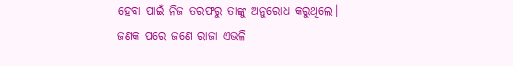ହେବା ପାଇଁ ନିଜ ତରଫରୁ ତାଙ୍କୁ ଅନୁରୋଧ କରୁଥିଲେ। ଜଣକ ପରେ ଜଣେ ରାଜା ଏଭଳି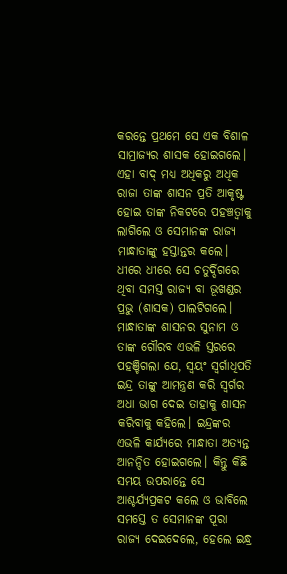କରନ୍ତେ ପ୍ରଥମେ ସେ ଏକ ବିଶାଳ ସାମ୍ରାଜ୍ୟର ଶାସକ ହୋଇଗଲେ। ଏହା ବାଦ୍‌ ମଧ୍ୟ ଅଧିକରୁ ଅଧିକ ରାଜା ତାଙ୍କ ଶାସନ ପ୍ରତି ଆକୃଷ୍ଟ ହୋଇ ତାଙ୍କ ନିକଟରେ ପହଞ୍ଚତ୍ବାକୁ ଲାଗିଲେ ଓ ସେମାନଙ୍କ ରାଜ୍ୟ ମାନ୍ଧାତାଙ୍କୁ ହସ୍ତାନ୍ତର କଲେ। ଧୀରେ ଧୀରେ ସେ ଚତୁର୍ଦ୍ଦିଗରେ ଥିବା ସମସ୍ତ ରାଜ୍ୟ ବା ଭୂଖଣ୍ଡର ପ୍ରଭୁ (ଶାସକ) ପାଲଟିଗଲେ। ମାନ୍ଧାତାଙ୍କ ଶାସନର ସୁନାମ ଓ ତାଙ୍କ ଗୌରବ ଏଭଳି ସ୍ତରରେ ପହଞ୍ଚିଗଲା ଯେ, ସ୍ବୟଂ ସ୍ବର୍ଗାଧିପତି ଇନ୍ଦ୍ର ତାଙ୍କୁ ଆମନ୍ତ୍ରଣ କରି ସ୍ବର୍ଗର ଅଧା ଭାଗ ଦେଇ ତାହାକୁ ଶାସନ କରିବାକୁ କହିଲେ। ଇନ୍ଦ୍ରଙ୍କର ଏଭଳି କାର୍ଯ୍ୟରେ ମାନ୍ଧାତା ଅତ୍ୟନ୍ତ ଆନନ୍ଦିତ ହୋଇଗଲେ। କିନ୍ତୁ କିଛି ସମୟ ଉପରାନ୍ତେ ସେ ଆଶ୍ଚର୍ଯ୍ୟପ୍ରକଟ କଲେ ଓ ଭାବିଲେ ସମସ୍ତେ ତ ସେମାନଙ୍କ ପୂରା ରାଜ୍ୟ ଦେଇଦେଲେ, ହେଲେ ଇନ୍ଧ୍ର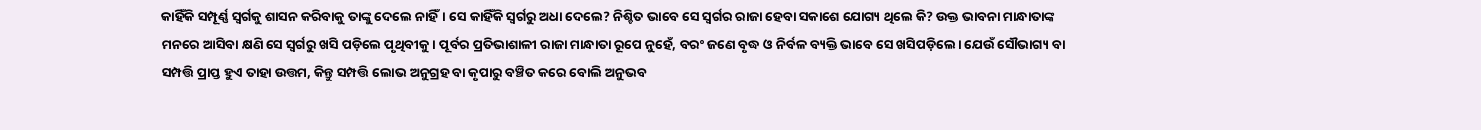କାହିଁକି ସମ୍ପୂର୍ଣ୍ଣ ସ୍ବର୍ଗକୁ ଶାସନ କରିବାକୁ ତାଙ୍କୁ ଦେଲେ ନାହିଁ। ସେ କାହିଁକି ସ୍ବର୍ଗରୁ ଅଧା ଦେଲେ? ନିଶ୍ଚିତ ଭାବେ ସେ ସ୍ବର୍ଗର ରାଜା ହେବା ସକାଶେ ଯୋଗ୍ୟ ଥିଲେ କି? ଉକ୍ତ ଭାବନା ମାନ୍ଧାତାଙ୍କ ମନରେ ଆସିବା କ୍ଷଣି ସେ ସ୍ବର୍ଗରୁ ଖସି ପଡ଼ିଲେ ପୃଥିବୀକୁ। ପୂର୍ବର ପ୍ରତିଭାଶାଳୀ ରାଜା ମାନ୍ଧାତା ରୂପେ ନୁହେଁ, ବରଂ ଜଣେ ବୃଦ୍ଧ ଓ ନିର୍ବଳ ବ୍ୟକ୍ତି ଭାବେ ସେ ଖସିପଡ଼ିଲେ। ଯେଉଁ ସୌଭାଗ୍ୟ ବା ସମ୍ପତ୍ତି ପ୍ରାପ୍ତ ହୁଏ ତାହା ଉତ୍ତମ, କିନ୍ତୁ ସମ୍ପତ୍ତି ଲୋଭ ଅନୁଗ୍ରହ ବା କୃପାରୁ ବଞ୍ଚିତ କରେ ବୋଲି ଅନୁଭବ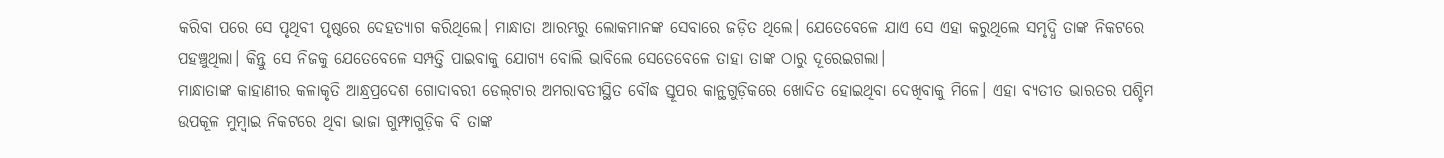କରିବା ପରେ ସେ ପୃଥିବୀ ପୃଷ୍ଠରେ ଦେହତ୍ୟାଗ କରିଥିଲେ। ମାନ୍ଧାତା ଆରମ୍ଭରୁ ଲୋକମାନଙ୍କ ସେବାରେ ଜଡ଼ିତ ଥିଲେ। ଯେତେବେଳେ ଯାଏ ସେ ଏହା କରୁଥିଲେ ସମୃଦ୍ଧି ତାଙ୍କ ନିକଟରେ ପହଞ୍ଚୁଥିଲା। କିନ୍ତୁ ସେ ନିଜକୁ ଯେତେବେଳେ ସମ୍ପତ୍ତି ପାଇବାକୁ ଯୋଗ୍ୟ ବୋଲି ଭାବିଲେ ସେତେବେଳେ ତାହା ତାଙ୍କ ଠାରୁ ଦୂରେଇଗଲା।
ମାନ୍ଧାତାଙ୍କ କାହାଣୀର କଳାକୃତି ଆନ୍ଧ୍ରପ୍ରଦେଶ ଗୋଦାବରୀ ଡେଲ୍‌ଟାର ଅମରାବତୀସ୍ଥିତ ବୌଦ୍ଧ ସ୍ତୂପର କାନ୍ଥଗୁଡ଼ିକରେ ଖୋଦିତ ହୋଇଥିବା ଦେଖିବାକୁ ମିଳେ। ଏହା ବ୍ୟତୀତ ଭାରତର ପଶ୍ଚିମ ଉପକୂଳ ମୁମ୍ବାଇ ନିକଟରେ ଥିବା ଭାଜା ଗୁମ୍ଫାଗୁଡ଼ିକ ବି ତାଙ୍କ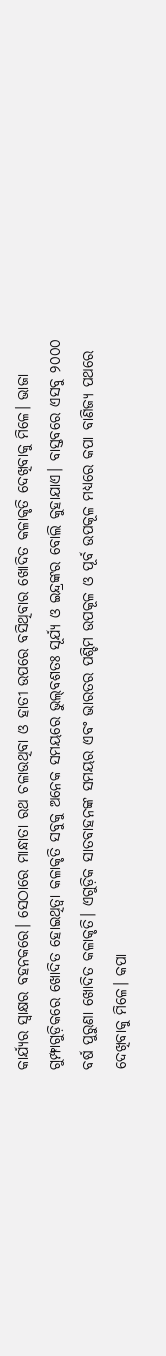କାର୍ଯ୍ୟର ସ୍ବାକ୍ଷର ବହନକରେ। ସେଠାରେ ମାନ୍ଧାତା ରଥ ଚଳାଉଥିବା ଓ ହାତୀ ଉପରେ ବସିଥିବାର ଖୋଦିତ କଳାକୃତି ଦେଖିବାକୁ ମିଳେ। ଭାଜା ଗୁମ୍ଫାଗୁଡ଼ିକରେ ଖୋଦିତ ହୋଇଥିତ୍ବା କଳାକୃତି ସବୁକୁ ଅନେକ ସମୟରେ ଭୁଲ୍‌ବଶତଃ ସୂର୍ଯ୍ୟ ଓ ଇନ୍ଦ୍ରଙ୍କର ବୋଲି କୁହାଯାଏ। ବାସ୍ତବରେ ଏସବୁ ୨୦୦୦ ବର୍ଷ ପୁରୁଣା ଖୋଦିତ କଳାକୃତି। ଏଗୁଡ଼ିକ ସାତବାହନଙ୍କ ସମୟର ଏବଂ ଭାରତର ପଶ୍ଚିମ ଉପକୂଳ ଓ ପୂର୍ବ ଉପକୂଳ ମଧ୍ୟରେ କପା ବାଣିଜ୍ୟ ପଥରେ ଦେଖିବାକୁ ମିଳେ। କପା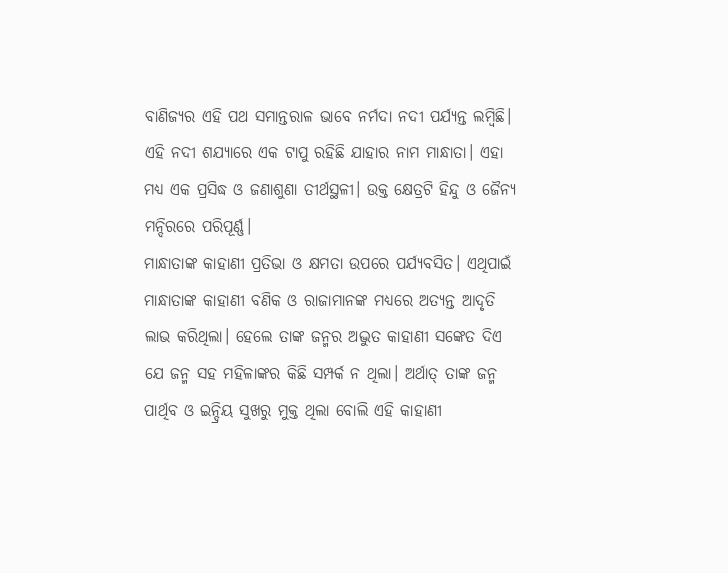ବାଣିଜ୍ୟର ଏହି ପଥ ସମାନ୍ତରାଳ ଭାବେ ନର୍ମଦା ନଦୀ ପର୍ଯ୍ୟନ୍ତ ଲମ୍ବିଛି। ଏହି ନଦୀ ଶଯ୍ୟାରେ ଏକ ଟାପୁ ରହିଛି ଯାହାର ନାମ ମାନ୍ଧାତା। ଏହା ମଧ୍ୟ ଏକ ପ୍ରସିଦ୍ଧ ଓ ଜଣାଶୁଣା ତୀର୍ଥସ୍ଥଳୀ। ଉକ୍ତ କ୍ଷେତ୍ରଟି ହିନ୍ଦୁ ଓ ଜୈନ୍ୟ ମନ୍ଦିରରେ ପରିପୂର୍ଣ୍ଣ।
ମାନ୍ଧାତାଙ୍କ କାହାଣୀ ପ୍ରତିଭା ଓ କ୍ଷମତା ଉପରେ ପର୍ଯ୍ୟବସିତ। ଏଥିପାଇଁ ମାନ୍ଧାତାଙ୍କ କାହାଣୀ ବଣିକ ଓ ରାଜାମାନଙ୍କ ମଧ୍ୟରେ ଅତ୍ୟନ୍ତ ଆଦୃତି ଲାଭ କରିଥିଲା। ହେଲେ ତାଙ୍କ ଜନ୍ମର ଅଦ୍ଭୁତ କାହାଣୀ ସଙ୍କେତ ଦିଏ ଯେ ଜନ୍ମ ସହ ମହିଳାଙ୍କର କିଛି ସମ୍ପର୍କ ନ ଥିଲା। ଅର୍ଥାତ୍‌ ତାଙ୍କ ଜନ୍ମ ପାର୍ଥିବ ଓ ଇନ୍ଦ୍ରିୟ ସୁଖରୁ ମୁକ୍ତ ଥିଲା ବୋଲି ଏହି କାହାଣୀ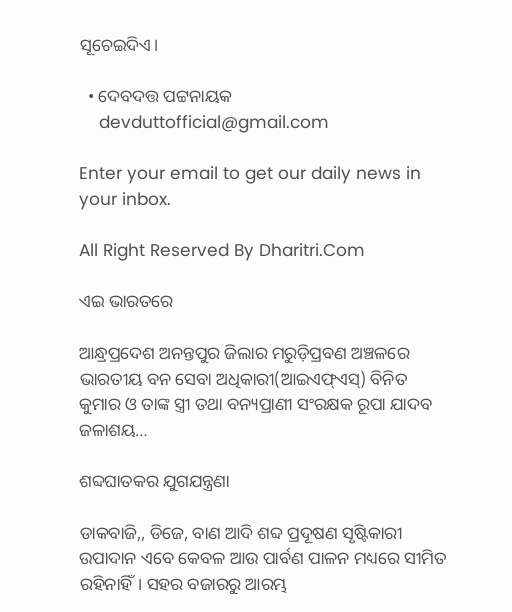ସୂଚେଇଦିଏ।

  • ଦେବଦତ୍ତ ପଟ୍ଟନାୟକ
    devduttofficial@gmail.com

Enter your email to get our daily news in your inbox.

All Right Reserved By Dharitri.Com

ଏଇ ଭାରତରେ

ଆନ୍ଧ୍ରପ୍ରଦେଶ ଅନନ୍ତପୁର ଜିଲାର ମରୁଡ଼ିପ୍ରବଣ ଅଞ୍ଚଳରେ ଭାରତୀୟ ବନ ସେବା ଅଧିକାରୀ(ଆଇଏଫ୍‌ଏସ୍‌) ବିନିତ କୁମାର ଓ ତାଙ୍କ ସ୍ତ୍ରୀ ତଥା ବନ୍ୟପ୍ରାଣୀ ସଂରକ୍ଷକ ରୂପା ଯାଦବ ଜଳାଶୟ…

ଶବ୍ଦଘାତକର ଯୁଗଯନ୍ତ୍ରଣା

ଡାକବାଜି,, ଡିଜେ, ବାଣ ଆଦି ଶବ୍ଦ ପ୍ରଦୂଷଣ ସୃଷ୍ଟିକାରୀ ଉପାଦାନ ଏବେ କେବଳ ଆଉ ପାର୍ବଣ ପାଳନ ମଧ୍ୟରେ ସୀମିତ ରହିନାହିଁ। ସହର ବଜାରରୁ ଆରମ୍ଭ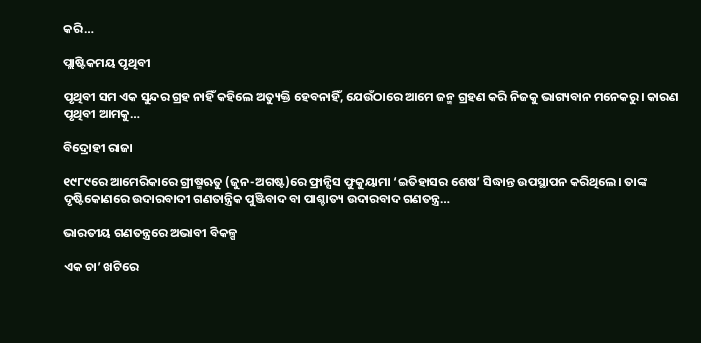କରି…

ପ୍ଲାଷ୍ଟିକମୟ ପୃଥିବୀ

ପୃଥିବୀ ସମ ଏକ ସୁନ୍ଦର ଗ୍ରହ ନାହିଁ କହିଲେ ଅତ୍ୟୁକ୍ତି ହେବନାହିଁ, ଯେଉଁଠାରେ ଆମେ ଜନ୍ମ ଗ୍ରହଣ କରି ନିଜକୁ ଭାଗ୍ୟବାନ ମନେକରୁ। କାରଣ ପୃଥିବୀ ଆମକୁ…

ବିଦ୍ରୋହୀ ରାଜା

୧୯୮୯ରେ ଆମେରିକାରେ ଗ୍ରୀଷ୍ମଋତୁ (ଜୁନ-ଅଗଷ୍ଟ)ରେ ଫ୍ରାନ୍ସିସ ଫୁକୁୟାମା ‘ଇତିହାସର ଶେଷ’ ସିଦ୍ଧାନ୍ତ ଉପସ୍ଥାପନ କରିଥିଲେ। ତାଙ୍କ ଦୃଷ୍ଟିକୋଣରେ ଉଦାରବାଦୀ ଗଣତାନ୍ତ୍ରିକ ପୁଞ୍ଜିବାଦ ବା ପାଶ୍ଚାତ୍ୟ ଉଦାରବାଦ ଗଣତନ୍ତ୍ର…

ଭାରତୀୟ ଗଣତନ୍ତ୍ରରେ ଅଭାବୀ ବିକଳ୍ପ

ଏକ ଚା’ ଖଟିରେ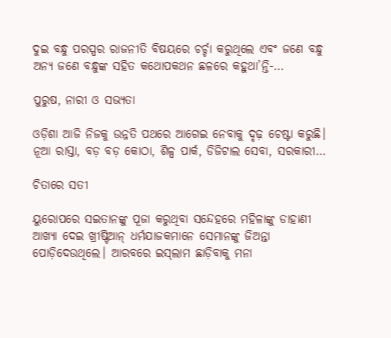ଦୁଇ ବନ୍ଧୁ ପରସ୍ପର ରାଜନୀତି ବିଷୟରେ ଚର୍ଚ୍ଚା କରୁଥିଲେ ଏବଂ ଜଣେ ବନ୍ଧୁ ଅନ୍ୟ ଜଣେ ବନ୍ଧୁଙ୍କ ସହିତ କଥୋପକଥନ ଛଳରେ କହୁଥା’ନ୍ତି-…

ପୁରୁଷ, ନାରୀ ଓ ସଭ୍ୟତା

ଓଡ଼ିଶା ଆଜି ନିଜକୁ ଉନ୍ନତି ପଥରେ ଆଗେଇ ନେବାକୁ ଦୃଢ଼ ଚେଷ୍ଟା କରୁଛି। ନୂଆ ରାସ୍ତା, ବଡ଼ ବଡ଼ କୋଠା, ଶିଳ୍ପ ପାର୍କ, ଡିଜିଟାଲ ସେବା, ସରକାରୀ…

ଚିତାରେ ସତୀ

ୟୁରୋପରେ ସଇତାନଙ୍କୁ ପୂଜା କରୁଥିବା ସନ୍ଦେହରେ ମହିଳାଙ୍କୁ ଡାହାଣୀ ଆଖ୍ୟା ଦେଇ ଖ୍ରୀଷ୍ଟିଆନ୍‌ ଧର୍ମଯାଜକମାନେ ସେମାନଙ୍କୁ ଜିଅନ୍ତା ପୋଡ଼ିଦେଉଥିଲେ। ଆରବରେ ଇସ୍‌ଲାମ ଛାଡ଼ିବାକୁ ମନା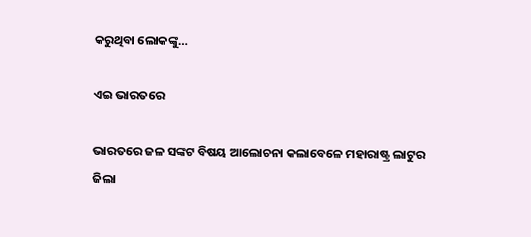କରୁଥିବା ଲୋକଙ୍କୁ…

ଏଇ ଭାରତରେ

ଭାରତରେ ଜଳ ସଙ୍କଟ ବିଷୟ ଆଲୋଚନା କଲାବେଳେ ମହାରାଷ୍ଟ୍ର ଲାଟୁର ଜିଲା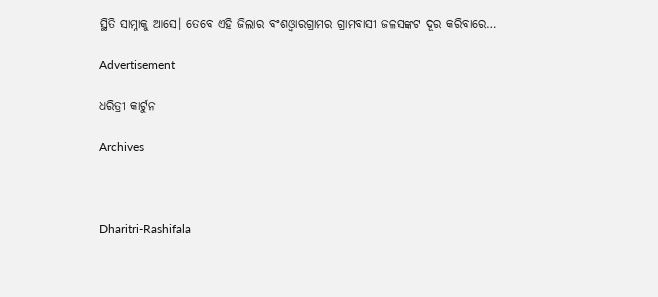ସ୍ଥିତି ସାମ୍ନାକୁ ଆସେ। ତେବେ ଏହି ଜିଲାର ବଂଶଓ୍ବାରଗ୍ରାମର ଗ୍ରାମବାସୀ ଜଳସଙ୍କଟ ଦୂର କରିବାରେ…

Advertisement

ଧରିତ୍ରୀ କାର୍ଟୁନ

Archives



Dharitri-Rashifala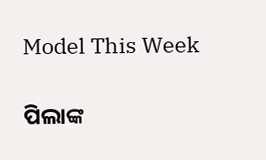Model This Week

ପିଲାଙ୍କ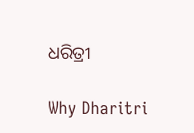ଧରିତ୍ରୀ

Why Dharitri